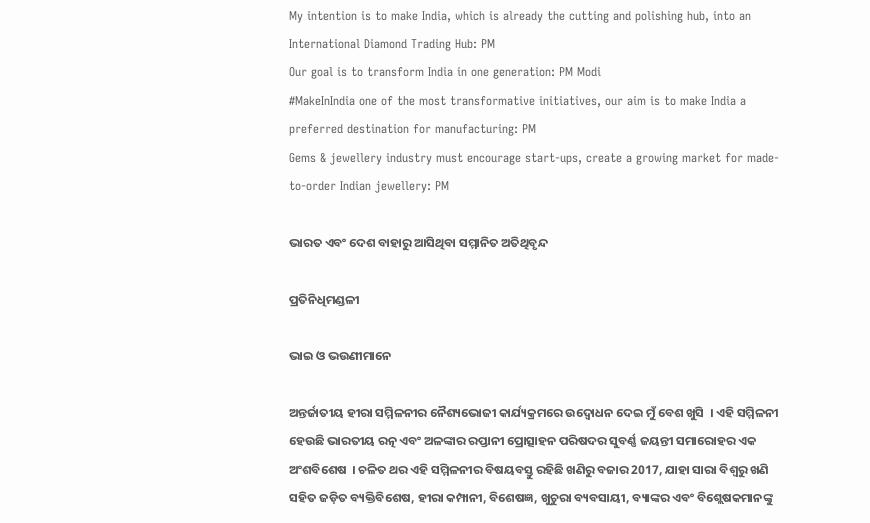My intention is to make India, which is already the cutting and polishing hub, into an International Diamond Trading Hub: PM
Our goal is to transform India in one generation: PM Modi
#MakeInIndia one of the most transformative initiatives, our aim is to make India a preferred destination for manufacturing: PM
Gems & jewellery industry must encourage start-ups, create a growing market for made-to-order Indian jewellery: PM

ଭାରତ ଏବଂ ଦେଶ ବାହାରୁ ଆସିଥିବା ସମ୍ମାନିତ ଅତିଥିବୃନ୍ଦ

ପ୍ରତିନିଧିମଣ୍ଡଳୀ

ଭାଇ ଓ ଭଉଣୀମାନେ

ଅନ୍ତର୍ଜାତୀୟ ହୀରା ସମ୍ମିଳନୀର ନୈଶ୍ୟଭୋଜୀ କାର୍ଯ୍ୟକ୍ରମରେ ଉଦ୍ବୋଧନ ଦେଇ ମୁଁ ବେଶ ଖୁସି  । ଏହି ସମ୍ମିଳନୀ ହେଉଛି ଭାରତୀୟ ରତ୍ନ ଏବଂ ଅଳଙ୍କାର ରପ୍ତାନୀ ପ୍ରୋତ୍ସାହନ ପରିଷଦର ସୁବର୍ଣ୍ଣ ଜୟନ୍ତୀ ସମାରୋହର ଏକ ଅଂଶବିଶେଷ  । ଚଳିତ ଥର ଏହି ସମ୍ମିଳନୀର ବିଷୟବସ୍ତୁ ରହିଛି ଖଣିରୁ ବଜାର 2017, ଯାହା ସାରା ବିଶ୍ୱରୁ ଖଣି ସହିତ ଜଡ଼ିତ ବ୍ୟକ୍ତିବିଶେଷ, ହୀରା କମ୍ପାନୀ, ବିଶେଷଜ୍ଞ, ଖୁଚୁରା ବ୍ୟବସାୟୀ, ବ୍ୟାଙ୍କର ଏବଂ ବିଶ୍ଲେଷକମାନଙ୍କୁ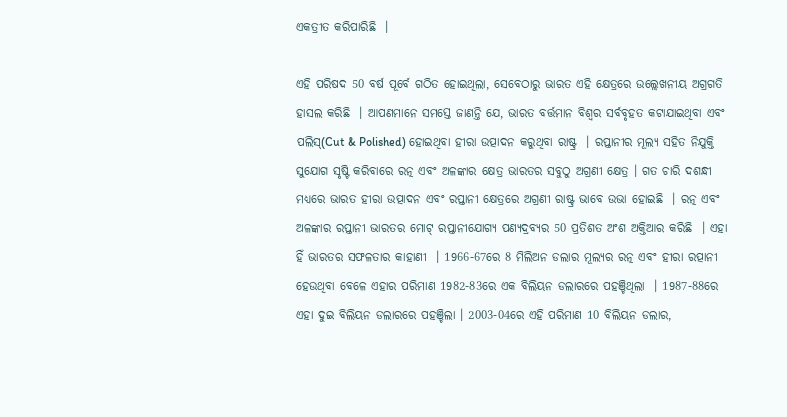ଏକତ୍ରୀତ କରିପାରିଛି  ।

ଏହି ପରିଷଦ 50 ବର୍ଷ ପୂର୍ବେ ଗଠିତ ହୋଇଥିଲା, ସେବେଠାରୁ ଭାରତ ଏହି କ୍ଷେତ୍ରରେ ଉଲ୍ଲେଖନୀୟ ଅଗ୍ରଗତି ହାସଲ କରିଛି  । ଆପଣମାନେ ସମସ୍ତେ ଜାଣନ୍ତି ଯେ, ଭାରତ ବର୍ତ୍ତମାନ ବିଶ୍ୱର ସର୍ବବୃହତ କଟାଯାଇଥିବା ଏବଂ ପଲିସ୍(Cut & Polished) ହୋଇଥିବା ହୀରା ଉତ୍ପାଦନ କରୁଥିବା ରାଷ୍ଟ୍ର  । ରପ୍ତାନୀର ମୂଲ୍ୟ ସହିତ ନିଯୁକ୍ତି ସୁଯୋଗ ସୃଷ୍ଟି କରିବାରେ ରତ୍ନ ଏବଂ ଅଳଙ୍କାର କ୍ଷେତ୍ର ଭାରତର ସବୁଠୁ ଅଗ୍ରଣୀ କ୍ଷେତ୍ର । ଗତ ଚାରି ଦଶନ୍ଧୀ ମଧ୍ୟରେ ଭାରତ ହୀରା ଉତ୍ପାଦନ ଏବଂ ରପ୍ତାନୀ କ୍ଷେତ୍ରରେ ଅଗ୍ରଣୀ ରାଷ୍ଟ୍ର ଭାବେ ଉଭା ହୋଇଛି  । ରତ୍ନ ଏବଂ ଅଳଙ୍କାର ରପ୍ତାନୀ ଭାରତର ମୋଟ୍ ରପ୍ତାନୀଯୋଗ୍ୟ ପଣ୍ୟଦ୍ରବ୍ୟର 50 ପ୍ରତିଶତ ଅଂଶ ଅକ୍ତିଆର କରିଛି  । ଏହା ହିଁ ଭାରତର ସଫଳତାର କାହାଣୀ  । 1966-67ରେ 8 ମିଲିଅନ ଡଲାର ମୂଲ୍ୟର ରତ୍ନ ଏବଂ ହୀରା ରତ୍ପାନୀ ହେଉଥିବା ବେଳେ ଏହାର ପରିମାଣ 1982-83ରେ ଏକ ବିଲିୟନ ଡଲାରରେ ପହଞ୍ଚିଥିଲା  । 1987-88ରେ ଏହା ଦୁଇ ବିଲିୟନ ଡଲାରରେ ପହଞ୍ଚିଲା । 2003-04ରେ ଏହି ପରିମାଣ 10 ବିଲିୟନ ଡଲାର,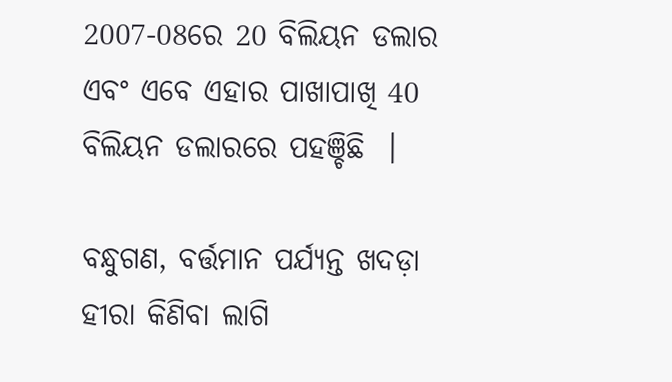2007-08ରେ 20 ବିଲିୟନ ଡଲାର ଏବଂ ଏବେ ଏହାର ପାଖାପାଖି 40 ବିଲିୟନ ଡଲାରରେ ପହଞ୍ଚିଛି  ।

ବନ୍ଧୁଗଣ, ବର୍ତ୍ତମାନ ପର୍ଯ୍ୟନ୍ତ ଖଦଡ଼ା ହୀରା କିଣିବା ଲାଗି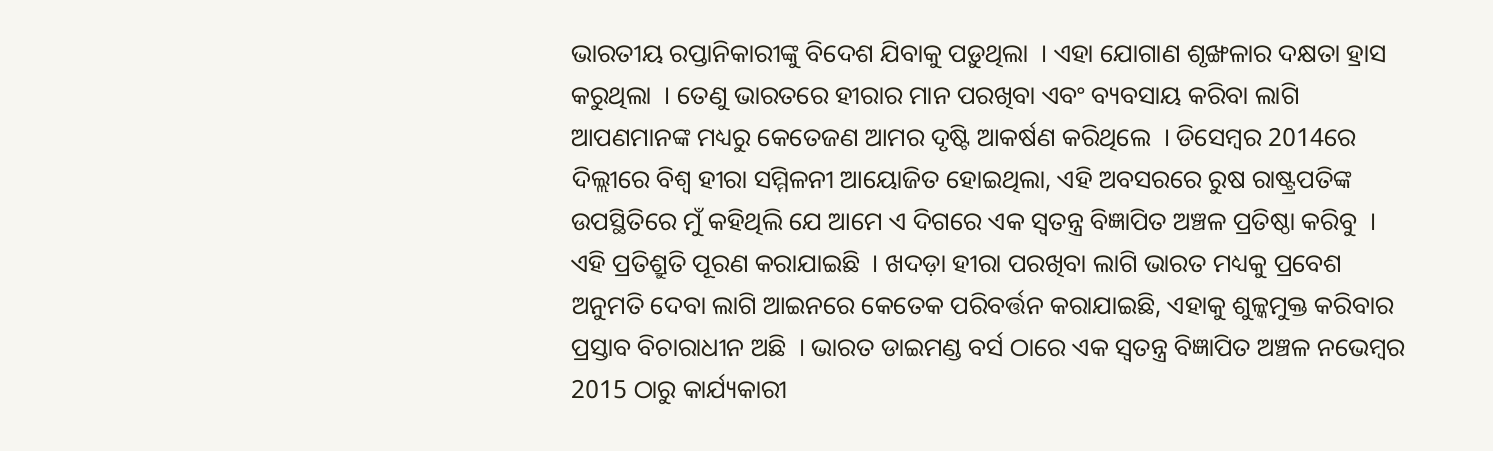ଭାରତୀୟ ରପ୍ତାନିକାରୀଙ୍କୁ ବିଦେଶ ଯିବାକୁ ପଡ଼ୁଥିଲା  । ଏହା ଯୋଗାଣ ଶୃଙ୍ଖଳାର ଦକ୍ଷତା ହ୍ରାସ କରୁଥିଲା  । ତେଣୁ ଭାରତରେ ହୀରାର ମାନ ପରଖିବା ଏବଂ ବ୍ୟବସାୟ କରିବା ଲାଗି ଆପଣମାନଙ୍କ ମଧ୍ୟରୁ କେତେଜଣ ଆମର ଦୃଷ୍ଟି ଆକର୍ଷଣ କରିଥିଲେ  । ଡିସେମ୍ବର 2014ରେ ଦିଲ୍ଲୀରେ ବିଶ୍ୱ ହୀରା ସମ୍ମିଳନୀ ଆୟୋଜିତ ହୋଇଥିଲା, ଏହି ଅବସରରେ ରୁଷ ରାଷ୍ଟ୍ରପତିଙ୍କ ଉପସ୍ଥିତିରେ ମୁଁ କହିଥିଲି ଯେ ଆମେ ଏ ଦିଗରେ ଏକ ସ୍ୱତନ୍ତ୍ର ବିଜ୍ଞାପିତ ଅଞ୍ଚଳ ପ୍ରତିଷ୍ଠା କରିବୁ  । ଏହି ପ୍ରତିଶ୍ରୁତି ପୂରଣ କରାଯାଇଛି  । ଖଦଡ଼ା ହୀରା ପରଖିବା ଲାଗି ଭାରତ ମଧ୍ୟକୁ ପ୍ରବେଶ ଅନୁମତି ଦେବା ଲାଗି ଆଇନରେ କେତେକ ପରିବର୍ତ୍ତନ କରାଯାଇଛି, ଏହାକୁ ଶୁଳ୍କମୁକ୍ତ କରିବାର ପ୍ରସ୍ତାବ ବିଚାରାଧୀନ ଅଛି  । ଭାରତ ଡାଇମଣ୍ଡ ବର୍ସ ଠାରେ ଏକ ସ୍ୱତନ୍ତ୍ର ବିଜ୍ଞାପିତ ଅଞ୍ଚଳ ନଭେମ୍ବର 2015 ଠାରୁ କାର୍ଯ୍ୟକାରୀ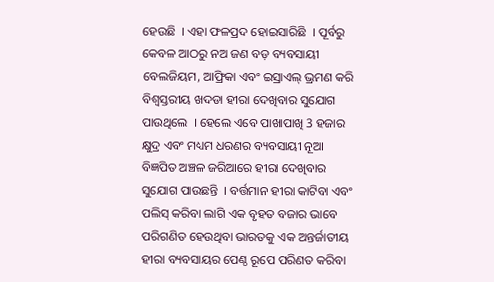ହେଉଛି  । ଏହା ଫଳପ୍ରଦ ହୋଇସାରିଛି  । ପୂର୍ବରୁ କେବଳ ଆଠରୁ ନଅ ଜଣ ବଡ଼ ବ୍ୟବସାୟୀ ବେଲଜିୟମ, ଆଫ୍ରିକା ଏବଂ ଇସ୍ରାଏଲ୍ ଭ୍ରମଣ କରି ବିଶ୍ୱସ୍ତରୀୟ ଖଦଡା ହୀରା ଦେଖିବାର ସୁଯୋଗ ପାଉଥିଲେ  । ହେଲେ ଏବେ ପାଖାପାଖି 3 ହଜାର କ୍ଷୁଦ୍ର ଏବଂ ମଧ୍ୟମ ଧରଣର ବ୍ୟବସାୟୀ ନୂଆ ବିଜ୍ଞପିତ ଅଞ୍ଚଳ ଜରିଆରେ ହୀରା ଦେଖିବାର ସୁଯୋଗ ପାଉଛନ୍ତି  । ବର୍ତ୍ତମାନ ହୀରା କାଟିବା ଏବଂ ପଲିସ୍ କରିବା ଲାଗି ଏକ ବୃହତ ବଜାର ଭାବେ ପରିଗଣିତ ହେଉଥିବା ଭାରତକୁ ଏକ ଅନ୍ତର୍ଜାତୀୟ ହୀରା ବ୍ୟବସାୟର ପେଣ୍ଠ ରୂପେ ପରିଣତ କରିବା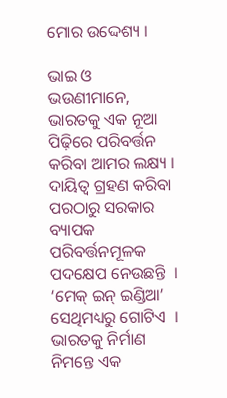ମୋର ଉଦ୍ଦେଶ୍ୟ ।

ଭାଇ ଓ ଭଉଣୀମାନେ, ଭାରତକୁ ଏକ ନୂଆ ପିଢ଼ିରେ ପରିବର୍ତ୍ତନ କରିବା ଆମର ଲକ୍ଷ୍ୟ । ଦାୟିତ୍ୱ ଗ୍ରହଣ କରିବା ପରଠାରୁ ସରକାର ବ୍ୟାପକ ପରିବର୍ତ୍ତନମୂଳକ ପଦକ୍ଷେପ ନେଉଛନ୍ତି  । ‘ମେକ୍ ଇନ୍ ଇଣ୍ଡିଆ’ ସେଥିମଧ୍ୟରୁ ଗୋଟିଏ  । ଭାରତକୁ ନିର୍ମାଣ ନିମନ୍ତେ ଏକ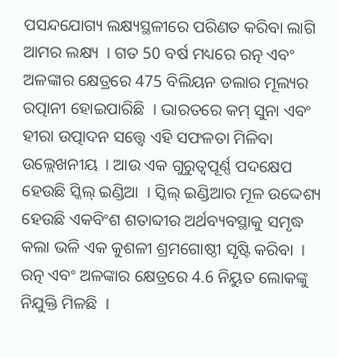ପସନ୍ଦଯୋଗ୍ୟ ଲକ୍ଷ୍ୟସ୍ଥଳୀରେ ପରିଣତ କରିବା ଲାଗି ଆମର ଲକ୍ଷ୍ୟ  । ଗତ 50 ବର୍ଷ ମଧ୍ୟରେ ରତ୍ନ ଏବଂ ଅଳଙ୍କାର କ୍ଷେତ୍ରରେ 475 ବିଲିୟନ ଡଲାର ମୂଲ୍ୟର ରତ୍ପାନୀ ହୋଇପାରିଛି  । ଭାରତରେ କମ୍ ସୁନା ଏବଂ ହୀରା ଉତ୍ପାଦନ ସତ୍ତ୍ୱେ ଏହି ସଫଳତା ମିଳିବା ଉଲ୍ଲେଖନୀୟ  । ଆଉ ଏକ ଗୁରୁତ୍ୱପୂର୍ଣ୍ଣ ପଦକ୍ଷେପ ହେଉଛି ସ୍କିଲ୍ ଇଣ୍ଡିଆ  । ସ୍କିଲ୍ ଇଣ୍ଡିଆର ମୂଳ ଉଦ୍ଦେଶ୍ୟ ହେଉଛି ଏକବିଂଶ ଶତାବ୍ଦୀର ଅର୍ଥବ୍ୟବସ୍ଥାକୁ ସମୃଦ୍ଧ କଲା ଭଳି ଏକ କୁଶଳୀ ଶ୍ରମଗୋଷ୍ଠୀ ସୃଷ୍ଟି କରିବା  । ରତ୍ନ ଏବଂ ଅଳଙ୍କାର କ୍ଷେତ୍ରରେ 4.6 ନିୟୁତ ଲୋକଙ୍କୁ ନିଯୁକ୍ତି ମିଳଛି  ।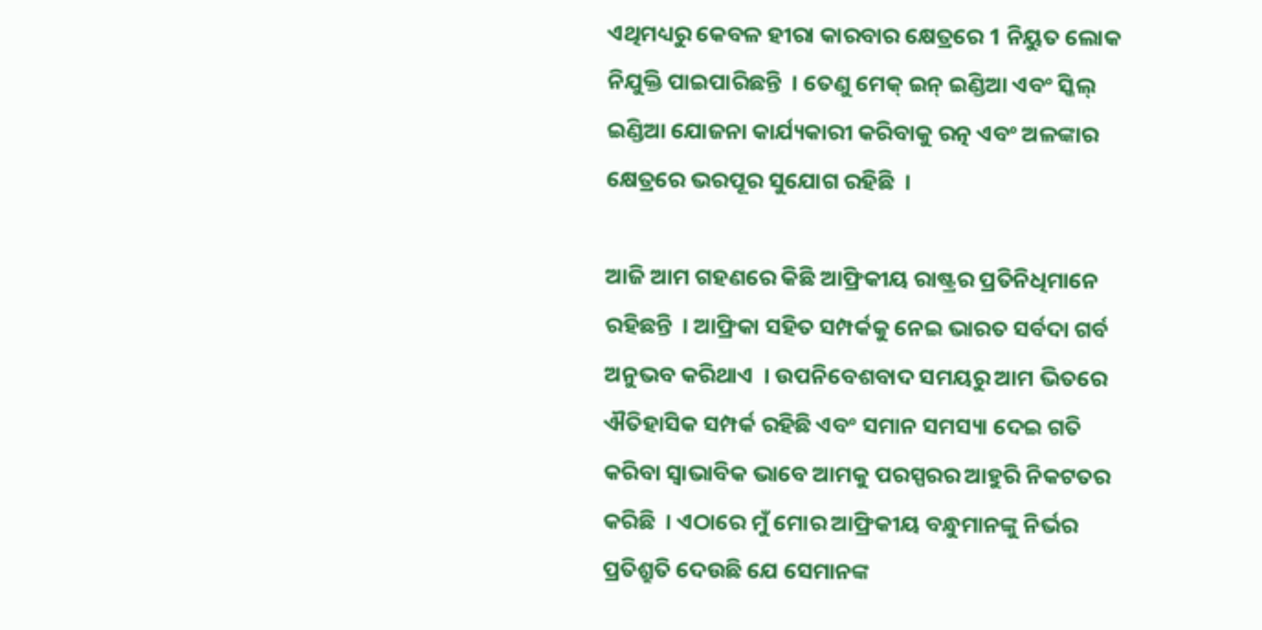ଏଥିମଧ୍ୟରୁ କେବଳ ହୀରା କାରବାର କ୍ଷେତ୍ରରେ 1 ନିୟୁତ ଲୋକ ନିଯୁକ୍ତି ପାଇପାରିଛନ୍ତି  । ତେଣୁ ମେକ୍ ଇନ୍ ଇଣ୍ଡିଆ ଏବଂ ସ୍କିଲ୍ ଇଣ୍ଡିଆ ଯୋଜନା କାର୍ଯ୍ୟକାରୀ କରିବାକୁ ରତ୍ନ ଏବଂ ଅଳଙ୍କାର କ୍ଷେତ୍ରରେ ଭରପୂର ସୁଯୋଗ ରହିଛି  ।

ଆଜି ଆମ ଗହଣରେ କିଛି ଆଫ୍ରିକୀୟ ରାଷ୍ଟ୍ରର ପ୍ରତିନିଧିମାନେ ରହିଛନ୍ତି  । ଆଫ୍ରିକା ସହିତ ସମ୍ପର୍କକୁ ନେଇ ଭାରତ ସର୍ବଦା ଗର୍ବ ଅନୁଭବ କରିଥାଏ  । ଉପନିବେଶବାଦ ସମୟରୁ ଆମ ଭିତରେ ଐତିହାସିକ ସମ୍ପର୍କ ରହିଛି ଏବଂ ସମାନ ସମସ୍ୟା ଦେଇ ଗତି କରିବା ସ୍ୱାଭାବିକ ଭାବେ ଆମକୁ ପରସ୍ପରର ଆହୁରି ନିକଟତର କରିଛି  । ଏଠାରେ ମୁଁ ମୋର ଆଫ୍ରିକୀୟ ବନ୍ଧୁମାନଙ୍କୁ ନିର୍ଭର ପ୍ରତିଶ୍ରୁତି ଦେଉଛି ଯେ ସେମାନଙ୍କ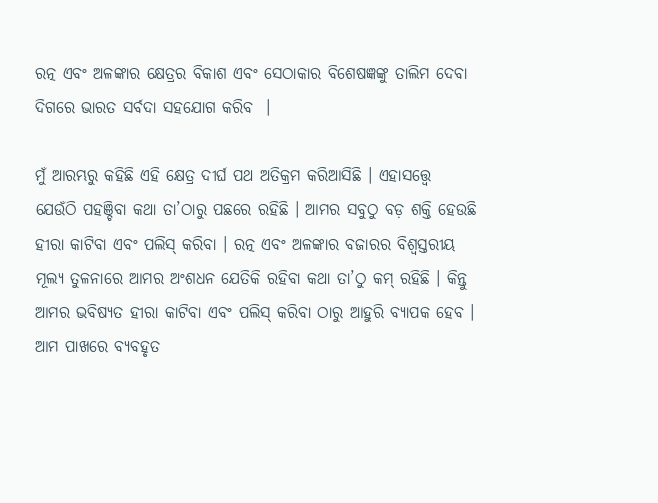ରତ୍ନ ଏବଂ ଅଳଙ୍କାର କ୍ଷେତ୍ରର ବିକାଶ ଏବଂ ସେଠାକାର ବିଶେଷଜ୍ଞଙ୍କୁ ତାଲିମ ଦେବା ଦିଗରେ ଭାରତ ସର୍ବଦା ସହଯୋଗ କରିବ  ।

ମୁଁ ଆରମ୍ଭରୁ କହିଛି ଏହି କ୍ଷେତ୍ର ଦୀର୍ଘ ପଥ ଅତିକ୍ରମ କରିଆସିଛି । ଏହାସତ୍ତ୍ୱେ ଯେଉଁଠି ପହଞ୍ଚିବା କଥା ତା’ଠାରୁ ପଛରେ ରହିଛି । ଆମର ସବୁଠୁ ବଡ଼ ଶକ୍ତି ହେଉଛି ହୀରା କାଟିବା ଏବଂ ପଲିସ୍ କରିବା । ରତ୍ନ ଏବଂ ଅଳଙ୍କାର ବଜାରର ବିଶ୍ୱସ୍ତରୀୟ ମୂଲ୍ୟ ତୁଳନାରେ ଆମର ଅଂଶଧନ ଯେତିକି ରହିବା କଥା ତା’ଠୁ କମ୍ ରହିଛି । କିନ୍ତୁ ଆମର ଭବିଷ୍ୟତ ହୀରା କାଟିବା ଏବଂ ପଲିସ୍ କରିବା ଠାରୁ ଆହୁରି ବ୍ୟାପକ ହେବ । ଆମ ପାଖରେ ବ୍ୟବହୃତ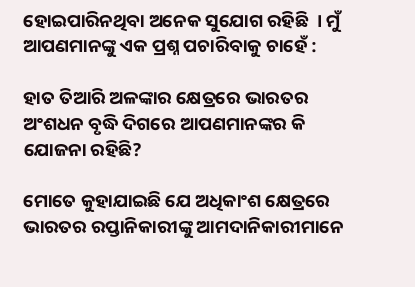ହୋଇପାରିନଥିବା ଅନେକ ସୁଯୋଗ ରହିଛି  । ମୁଁ ଆପଣମାନଙ୍କୁ ଏକ ପ୍ରଶ୍ନ ପଚାରିବାକୁ ଚାହେଁ :

ହାତ ତିଆରି ଅଳଙ୍କାର କ୍ଷେତ୍ରରେ ଭାରତର ଅଂଶଧନ ବୃଦ୍ଧି ଦିଗରେ ଆପଣମାନଙ୍କର କି ଯୋଜନା ରହିଛି?

ମୋତେ କୁହାଯାଇଛି ଯେ ଅଧିକାଂଶ କ୍ଷେତ୍ରରେ ଭାରତର ରପ୍ତାନିକାରୀଙ୍କୁ ଆମଦାନିକାରୀମାନେ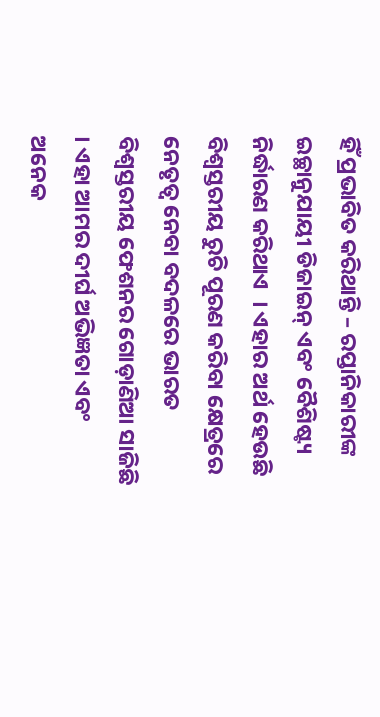ହିଁ ପ୍ରଭାବିତ କରିଥାନ୍ତି – ରପ୍ତାନିକାରୀଙ୍କ ଇଚ୍ଛାନୁଯାୟୀ ଡିଜାଇନ୍ ଏବଂ ବୈଶିଷ୍ଟ୍ୟ ନିର୍ଦ୍ଧାରଣ କରିଥାଏ  । ଏହାର ଅର୍ଥ ହେଉଛି ବିଶ୍ୱସ୍ତରୀୟ ରୁଚି ପୂରଣ କରିବା କ୍ଷେତ୍ରରେ ନେତୃତ୍ୱ ନେବା ବଦଳରେ ଭାରତ ବିଶ୍ୱସ୍ତରୀୟ ଫେଶନର ଗୋଡ଼ାଣିଆ ସାଜିଛି । ଏହା ଆମର ଦୀର୍ଘ ଅଭିଜ୍ଞତା ଏବଂ ଅନେକ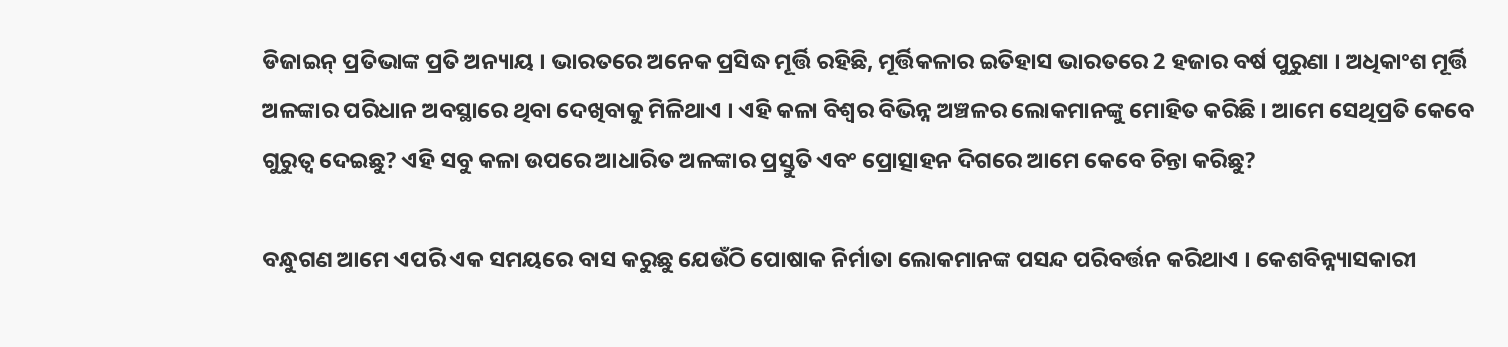ଡିଜାଇନ୍ ପ୍ରତିଭାଙ୍କ ପ୍ରତି ଅନ୍ୟାୟ । ଭାରତରେ ଅନେକ ପ୍ରସିଦ୍ଧ ମୂର୍ତ୍ତି ରହିଛି, ମୂର୍ତ୍ତିକଳାର ଇତିହାସ ଭାରତରେ 2 ହଜାର ବର୍ଷ ପୁରୁଣା । ଅଧିକାଂଶ ମୂର୍ତ୍ତି ଅଳଙ୍କାର ପରିଧାନ ଅବସ୍ଥାରେ ଥିବା ଦେଖିବାକୁ ମିଳିଥାଏ । ଏହି କଳା ବିଶ୍ୱର ବିଭିନ୍ନ ଅଞ୍ଚଳର ଲୋକମାନଙ୍କୁ ମୋହିତ କରିଛି । ଆମେ ସେଥିପ୍ରତି କେବେ ଗୁରୁତ୍ୱ ଦେଇଛୁ? ଏହି ସବୁ କଳା ଉପରେ ଆଧାରିତ ଅଳଙ୍କାର ପ୍ରସ୍ତୁତି ଏବଂ ପ୍ରୋତ୍ସାହନ ଦିଗରେ ଆମେ କେବେ ଚିନ୍ତା କରିଛୁ?

ବନ୍ଧୁଗଣ ଆମେ ଏପରି ଏକ ସମୟରେ ବାସ କରୁଛୁ ଯେଉଁଠି ପୋଷାକ ନିର୍ମାତା ଲୋକମାନଙ୍କ ପସନ୍ଦ ପରିବର୍ତ୍ତନ କରିଥାଏ । କେଶବିନ୍ନ୍ୟାସକାରୀ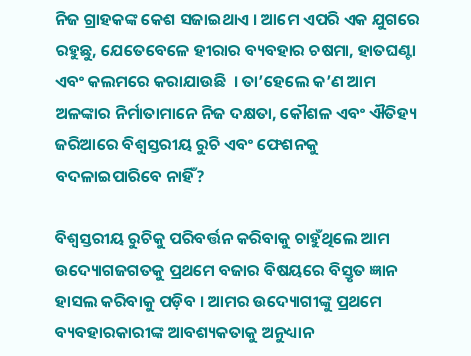ନିଜ ଗ୍ରାହକଙ୍କ କେଶ ସଜାଇଥାଏ । ଆମେ ଏପରି ଏକ ଯୁଗରେ ରହୁଛୁ, ଯେତେବେଳେ ହୀରାର ବ୍ୟବହାର ଚଷମା, ହାତଘଣ୍ଟା ଏବଂ କଲମରେ କରାଯାଉଛି  । ତା’ହେଲେ କ’ଣ ଆମ ଅଳଙ୍କାର ନିର୍ମାତାମାନେ ନିଜ ଦକ୍ଷତା, କୌଶଳ ଏବଂ ଐତିହ୍ୟ ଜରିଆରେ ବିଶ୍ୱସ୍ତରୀୟ ରୁଚି ଏବଂ ଫେଶନକୁ ବଦଳାଇପାରିବେ ନାହିଁ?

ବିଶ୍ୱସ୍ତରୀୟ ରୁଚିକୁ ପରିବର୍ତ୍ତନ କରିବାକୁ ଚାହୁଁଥିଲେ ଆମ ଉଦ୍ୟୋଗଜଗତକୁ ପ୍ରଥମେ ବଜାର ବିଷୟରେ ବିସ୍ତୃତ ଜ୍ଞାନ ହାସଲ କରିବାକୁ ପଡ଼ିବ । ଆମର ଉଦ୍ୟୋଗୀଙ୍କୁ ପ୍ରଥମେ ବ୍ୟବହାରକାରୀଙ୍କ ଆବଶ୍ୟକତାକୁ ଅନୁଧ୍ୟାନ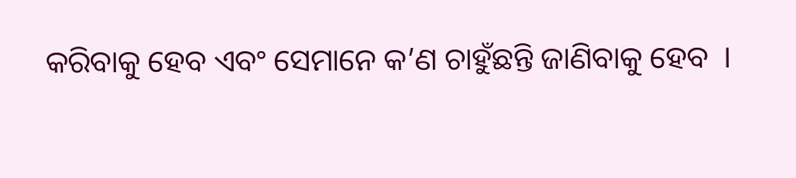କରିବାକୁ ହେବ ଏବଂ ସେମାନେ କ’ଣ ଚାହୁଁଛନ୍ତି ଜାଣିବାକୁ ହେବ  ।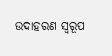ଉଦାହରଣ ସ୍ୱରୂପ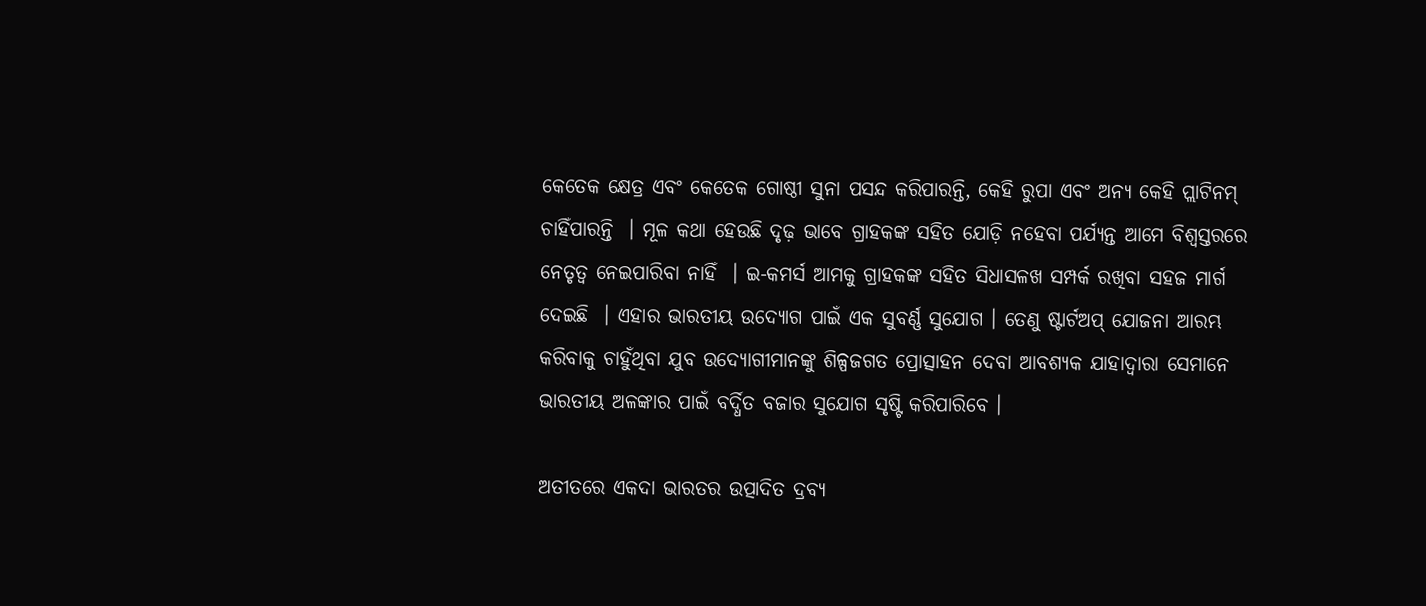କେତେକ କ୍ଷେତ୍ର ଏବଂ କେତେକ ଗୋଷ୍ଠୀ ସୁନା ପସନ୍ଦ କରିପାରନ୍ତି, କେହି ରୁପା ଏବଂ ଅନ୍ୟ କେହି ପ୍ଲାଟିନମ୍ ଚାହିଁପାରନ୍ତି  । ମୂଳ କଥା ହେଉଛି ଦୃଢ଼ ଭାବେ ଗ୍ରାହକଙ୍କ ସହିତ ଯୋଡ଼ି ନହେବା ପର୍ଯ୍ୟନ୍ତ ଆମେ ବିଶ୍ୱସ୍ତରରେ ନେତୃତ୍ୱ ନେଇପାରିବା ନାହିଁ  । ଇ-କମର୍ସ ଆମକୁ ଗ୍ରାହକଙ୍କ ସହିତ ସିଧାସଳଖ ସମ୍ପର୍କ ରଖିବା ସହଜ ମାର୍ଗ ଦେଇଛି  । ଏହାର ଭାରତୀୟ ଉଦ୍ୟୋଗ ପାଇଁ ଏକ ସୁବର୍ଣ୍ଣ ସୁଯୋଗ । ତେଣୁ ଷ୍ଟାର୍ଟଅପ୍ ଯୋଜନା ଆରମ୍ଭ କରିବାକୁ ଚାହୁଁଥିବା ଯୁବ ଉଦ୍ୟୋଗୀମାନଙ୍କୁ ଶିଳ୍ପଜଗତ ପ୍ରୋତ୍ସାହନ ଦେବା ଆବଶ୍ୟକ ଯାହାଦ୍ୱାରା ସେମାନେ ଭାରତୀୟ ଅଳଙ୍କାର ପାଇଁ ବର୍ଦ୍ଧିତ ବଜାର ସୁଯୋଗ ସୃଷ୍ଟି କରିପାରିବେ ।

ଅତୀତରେ ଏକଦା ଭାରତର ଉତ୍ପାଦିତ ଦ୍ରବ୍ୟ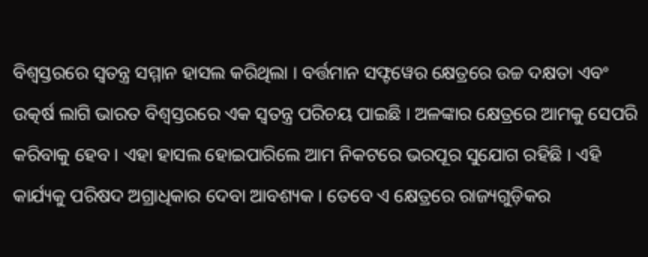ବିଶ୍ୱସ୍ତରରେ ସ୍ୱତନ୍ତ୍ର ସମ୍ମାନ ହାସଲ କରିଥିଲା । ବର୍ତ୍ତମାନ ସଫ୍ଟୱେର କ୍ଷେତ୍ରରେ ଉଚ୍ଚ ଦକ୍ଷତା ଏବଂ ଉତ୍କର୍ଷ ଲାଗି ଭାରତ ବିଶ୍ୱସ୍ତରରେ ଏକ ସ୍ୱତନ୍ତ୍ର ପରିଚୟ ପାଇଛି । ଅଳଙ୍କାର କ୍ଷେତ୍ରରେ ଆମକୁ ସେପରି କରିବାକୁ ହେବ । ଏହା ହାସଲ ହୋଇପାରିଲେ ଆମ ନିକଟରେ ଭରପୂର ସୁଯୋଗ ରହିଛି । ଏହି କାର୍ଯ୍ୟକୁ ପରିଷଦ ଅଗ୍ରାଧିକାର ଦେବା ଆବଶ୍ୟକ । ତେବେ ଏ କ୍ଷେତ୍ରରେ ରାଜ୍ୟଗୁଡ଼ିକର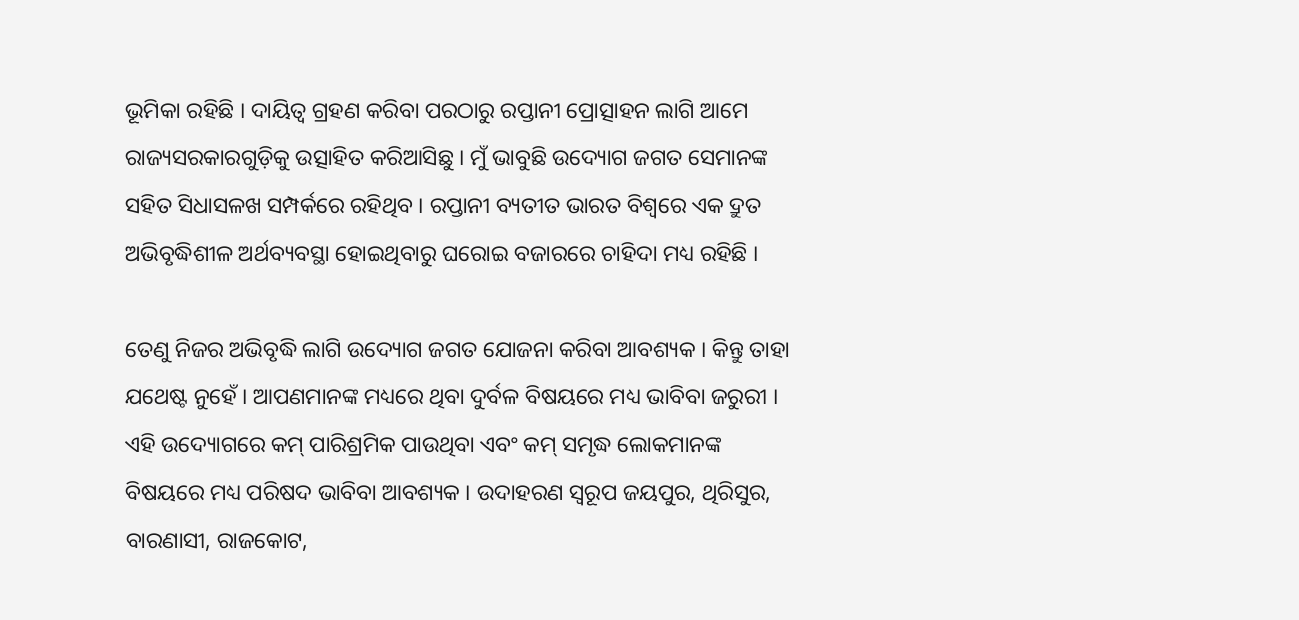ଭୂମିକା ରହିଛି । ଦାୟିତ୍ୱ ଗ୍ରହଣ କରିବା ପରଠାରୁ ରପ୍ତାନୀ ପ୍ରୋତ୍ସାହନ ଲାଗି ଆମେ ରାଜ୍ୟସରକାରଗୁଡ଼ିକୁ ଉତ୍ସାହିତ କରିଆସିଛୁ । ମୁଁ ଭାବୁଛି ଉଦ୍ୟୋଗ ଜଗତ ସେମାନଙ୍କ ସହିତ ସିଧାସଳଖ ସମ୍ପର୍କରେ ରହିଥିବ । ରପ୍ତାନୀ ବ୍ୟତୀତ ଭାରତ ବିଶ୍ୱରେ ଏକ ଦ୍ରୁତ ଅଭିବୃଦ୍ଧିଶୀଳ ଅର୍ଥବ୍ୟବସ୍ଥା ହୋଇଥିବାରୁ ଘରୋଇ ବଜାରରେ ଚାହିଦା ମଧ୍ୟ ରହିଛି ।

ତେଣୁ ନିଜର ଅଭିବୃଦ୍ଧି ଲାଗି ଉଦ୍ୟୋଗ ଜଗତ ଯୋଜନା କରିବା ଆବଶ୍ୟକ । କିନ୍ତୁ ତାହା ଯଥେଷ୍ଟ ନୁହେଁ । ଆପଣମାନଙ୍କ ମଧ୍ୟରେ ଥିବା ଦୁର୍ବଳ ବିଷୟରେ ମଧ୍ୟ ଭାବିବା ଜରୁରୀ । ଏହି ଉଦ୍ୟୋଗରେ କମ୍ ପାରିଶ୍ରମିକ ପାଉଥିବା ଏବଂ କମ୍ ସମୃଦ୍ଧ ଲୋକମାନଙ୍କ ବିଷୟରେ ମଧ୍ୟ ପରିଷଦ ଭାବିବା ଆବଶ୍ୟକ । ଉଦାହରଣ ସ୍ୱରୂପ ଜୟପୁର, ଥିରିସୁର, ବାରଣାସୀ, ରାଜକୋଟ,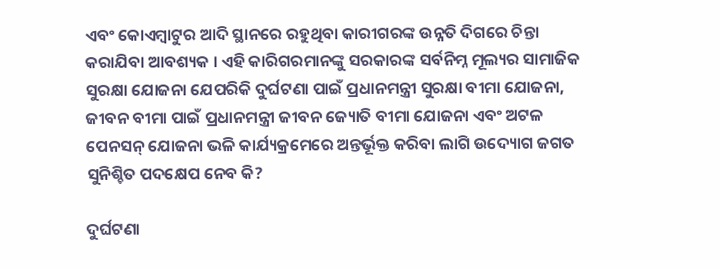ଏବଂ କୋଏମ୍ବାଟୁର ଆଦି ସ୍ଥାନରେ ରହୁଥିବା କାରୀଗରଙ୍କ ଉନ୍ନତି ଦିଗରେ ଚିନ୍ତା କରାଯିବା ଆବଶ୍ୟକ । ଏହି କାରିଗରମାନଙ୍କୁ ସରକାରଙ୍କ ସର୍ବନିମ୍ନ ମୂଲ୍ୟର ସାମାଜିକ ସୁରକ୍ଷା ଯୋଜନା ଯେପରିକି ଦୁର୍ଘଟଣା ପାଇଁ ପ୍ରଧାନମନ୍ତ୍ରୀ ସୁରକ୍ଷା ବୀମା ଯୋଜନା, ଜୀବନ ବୀମା ପାଇଁ ପ୍ରଧାନମନ୍ତ୍ରୀ ଜୀବନ ଜ୍ୟୋତି ବୀମା ଯୋଜନା ଏବଂ ଅଟଳ ପେନସନ୍ ଯୋଜନା ଭଳି କାର୍ଯ୍ୟକ୍ରମେରେ ଅନ୍ତର୍ଭୂକ୍ତ କରିବା ଲାଗି ଉଦ୍ୟୋଗ ଜଗତ ସୁନିଶ୍ଚିତ ପଦକ୍ଷେପ ନେବ କି?

ଦୁର୍ଘଟଣା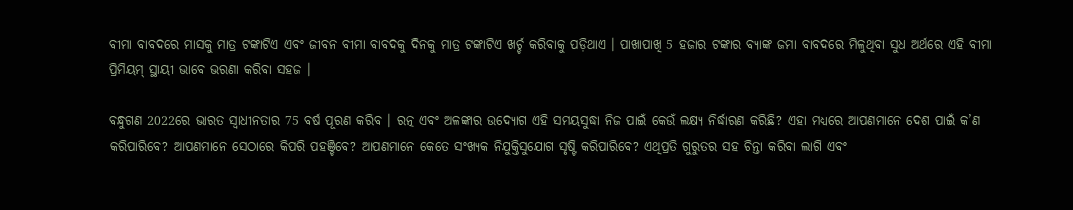ବୀମା ବାବଦରେ ମାସକୁ ମାତ୍ର ଟଙ୍କାଟିଏ ଏବଂ ଜୀବନ ବୀମା ବାବଦକୁ ଦିନକୁ ମାତ୍ର ଟଙ୍କାଟିଏ ଖର୍ଚ୍ଚ କରିବାକୁ ପଡ଼ିଥାଏ । ପାଖାପାଖି 5 ହଜାର ଟଙ୍କାର ବ୍ୟାଙ୍କ ଜମା ବାବଦରେ ମିଳୁଥିବା ସୁଧ ଅର୍ଥରେ ଏହି ବୀମା ପ୍ରିମିୟମ୍ ସ୍ଥାୟୀ ଭାବେ ଭରଣା କରିବା ସହଜ ।

ବନ୍ଧୁଗଣ 2022ରେ ଭାରତ ସ୍ୱାଧୀନତାର 75 ବର୍ଷ ପୂରଣ କରିବ । ରତ୍ନ ଏବଂ ଅଳଙ୍କାର ଉଦ୍ୟୋଗ ଏହି ସମୟସୁଦ୍ଧା ନିଜ ପାଇଁ କେଉଁ ଲକ୍ଷ୍ୟ ନିର୍ଦ୍ଧାରଣ କରିଛି? ଏହା ମଧ୍ୟରେ ଆପଣମାନେ ଦେଶ ପାଇଁ କ’ଣ କରିପାରିବେ? ଆପଣମାନେ ସେଠାରେ କିପରି ପହଞ୍ଚିବେ? ଆପଣମାନେ କେତେ ସଂଖ୍ୟକ ନିଯୁକ୍ତିସୁଯୋଗ ସୃଷ୍ଟି କରିପାରିବେ? ଏଥିପ୍ରତି ଗୁରୁତର ସହ ଚିନ୍ତା କରିବା ଲାଗି ଏବଂ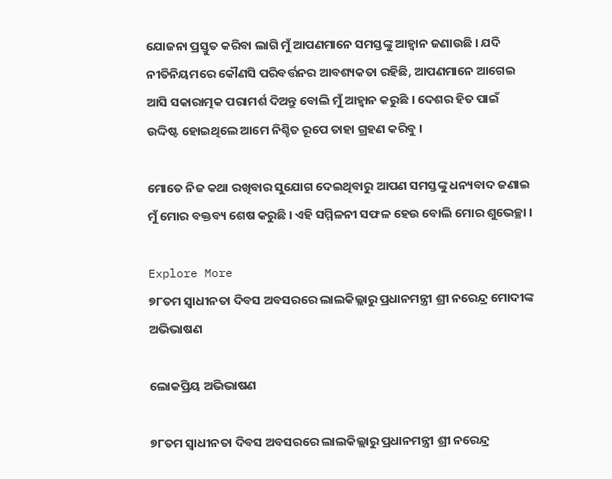ଯୋଜନା ପ୍ରସ୍ତୁତ କରିବା ଲାଗି ମୁଁ ଆପଣମାନେ ସମସ୍ତଙ୍କୁ ଆହ୍ୱାନ ଜଣାଉଛି । ଯଦି ନୀତିନିୟମରେ କୌଣସି ପରିବର୍ତ୍ତନର ଆବଶ୍ୟକତା ରହିଛି, ଆପଣମାନେ ଆଗେଇ ଆସି ସକାରାତ୍ମକ ପରାମର୍ଶ ଦିଅନ୍ତୁ ବୋଲି ମୁଁ ଆହ୍ୱାନ କରୁଛି । ଦେଶର ହିତ ପାଇଁ ଉଦ୍ଦିଷ୍ଟ ହୋଇଥିଲେ ଆମେ ନିଶ୍ଚିତ ରୂପେ ତାହା ଗ୍ରହଣ କରିବୁ ।

ମୋତେ ନିଜ କଥା ରଖିବାର ସୁଯୋଗ ଦେଇଥିବାରୁ ଆପଣ ସମସ୍ତଙ୍କୁ ଧନ୍ୟବାଦ ଜଣାଇ ମୁଁ ମୋର ବକ୍ତବ୍ୟ ଶେଷ କରୁଛି । ଏହି ସମ୍ମିଳନୀ ସଫଳ ହେଉ ବୋଲି ମୋର ଶୁଭେଚ୍ଛା ।

Explore More
୭୮ତମ ସ୍ୱାଧୀନତା ଦିବସ ଅବସରରେ ଲାଲକିଲ୍ଲାରୁ ପ୍ରଧାନମନ୍ତ୍ରୀ ଶ୍ରୀ ନରେନ୍ଦ୍ର ମୋଦୀଙ୍କ ଅଭିଭାଷଣ

ଲୋକପ୍ରିୟ ଅଭିଭାଷଣ

୭୮ତମ ସ୍ୱାଧୀନତା ଦିବସ ଅବସରରେ ଲାଲକିଲ୍ଲାରୁ ପ୍ରଧାନମନ୍ତ୍ରୀ ଶ୍ରୀ ନରେନ୍ଦ୍ର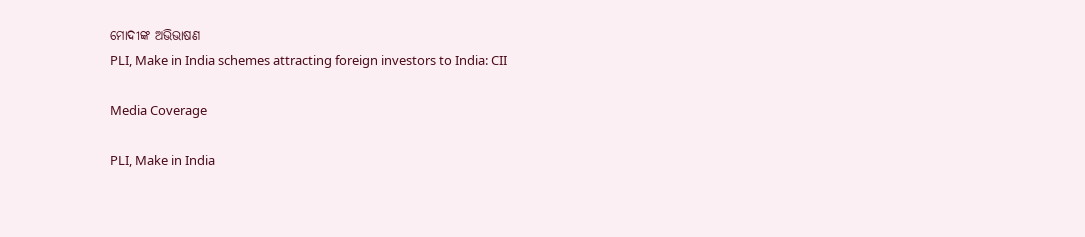ମୋଦୀଙ୍କ ଅଭିଭାଷଣ
PLI, Make in India schemes attracting foreign investors to India: CII

Media Coverage

PLI, Make in India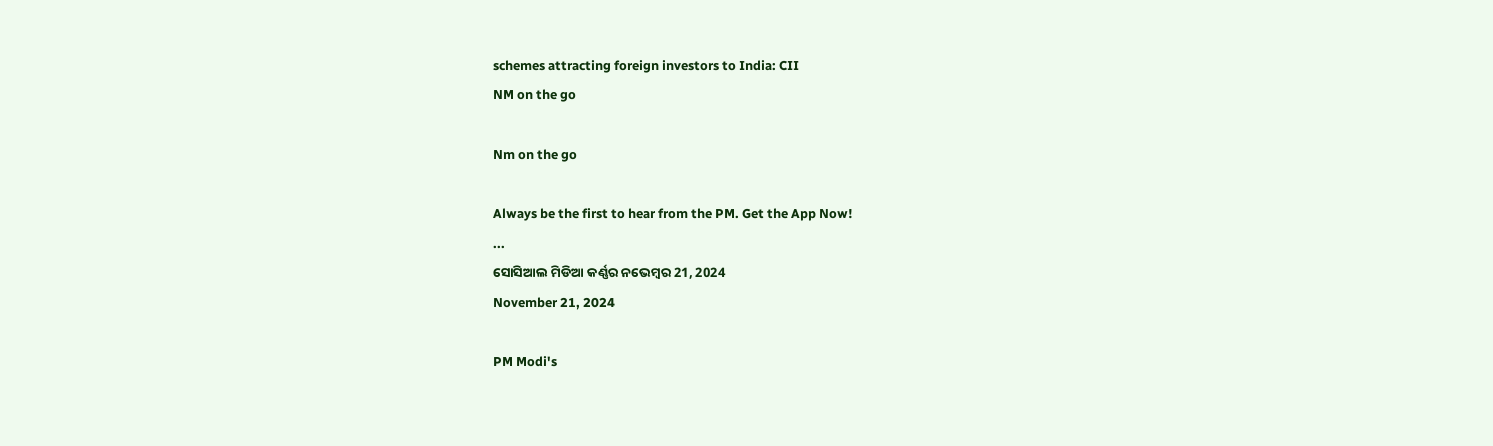schemes attracting foreign investors to India: CII
NM on the go

Nm on the go

Always be the first to hear from the PM. Get the App Now!
...
ସୋସିଆଲ ମିଡିଆ କର୍ଣ୍ଣର ନଭେମ୍ବର 21, 2024
November 21, 2024

PM Modi's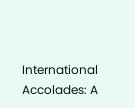International Accolades: A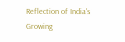Reflection of India's Growing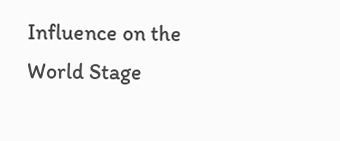Influence on the World Stage